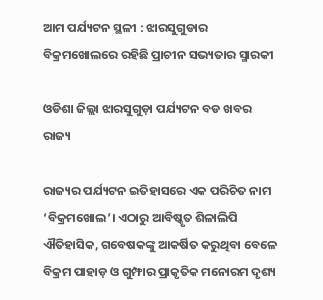ଆମ ପର୍ଯ୍ୟଟନ ସ୍ଥଳୀ : ଝାରସୁଗୁଡାର ବିକ୍ରମଖୋଲରେ ରହିଛି ପ୍ରାଚୀନ ସଭ୍ୟତାର ସ୍ମାରକୀ

ଓଡିଶା ଜିଲ୍ଲା ଝାରସୁଗୁଡ଼ା ପର୍ଯ୍ୟଟନ ବଡ ଖବର ରାଜ୍ୟ

ରାଜ୍ୟର ପର୍ଯ୍ୟଟନ ଇତିହାସରେ ଏକ ପରିଚିତ ନାମ ‘ବିକ୍ରମଖୋଲ’। ଏଠାରୁ ଆବିଷ୍କୃତ ଶିଳାଲିପି ଐତିହାସିକ, ଗବେଷକଙ୍କୁ ଆକର୍ଷିତ କରୁଥିବା ବେଳେ ବିକ୍ରମ ପାହାଡ଼ ଓ ଗୁମ୍ଫାର ପ୍ରାକୃତିକ ମନୋରମ ଦୃଶ୍ୟ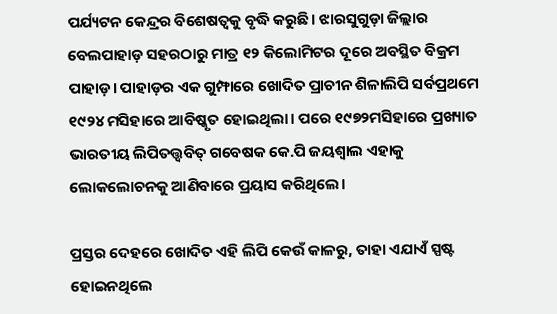ପର୍ଯ୍ୟଟନ କେନ୍ଦ୍ରର ବିଶେଷତ୍ୱକୁ ବୃଦ୍ଧି କରୁଛି। ଝାରସୁଗୁଡ଼ା ଜିଲ୍ଲାର ବେଲପାହାଡ଼ ସହରଠାରୁ ମାତ୍ର ୧୨ କିଲୋମିଟର ଦୂରେ ଅବସ୍ଥିତ ବିକ୍ରମ ପାହାଡ଼। ପାହାଡ଼ର ଏକ ଗୁମ୍ଫାରେ ଖୋଦିତ ପ୍ରାଚୀନ ଶିଳାଲିପି ସର୍ବପ୍ରଥମେ ୧୯୨୪ ମସିହାରେ ଆବିଷ୍କୃତ ହୋଇଥିଲା। ପରେ ୧୯୭୨ମସିହାରେ ପ୍ରଖ୍ୟାତ ଭାରତୀୟ ଲିପିତତ୍ତ୍ୱବିତ୍‌ ଗବେଷକ କେ.ପି ଜୟଶ୍ୱାଲ ଏହାକୁ ଲୋକଲୋଚନକୁ ଆଣିବାରେ ପ୍ରୟାସ କରିଥିଲେ।

ପ୍ରସ୍ତର ଦେହରେ ଖୋଦିତ ଏହି ଲିପି କେଉଁ କାଳରୁ, ତାହା ଏଯାଏଁ ସ୍ପଷ୍ଟ ହୋଇନଥିଲେ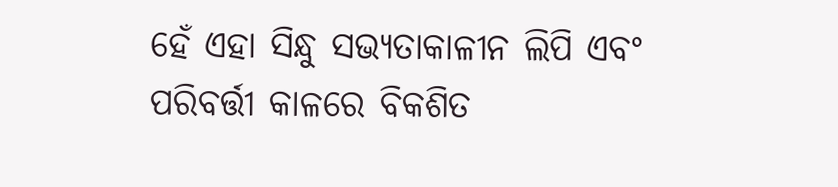ହେଁ ଏହା ସିନ୍ଧୁ ସଭ୍ୟତାକାଳୀନ ଲିପି ଏବଂ ପରିବର୍ତ୍ତୀ କାଳରେ ବିକଶିତ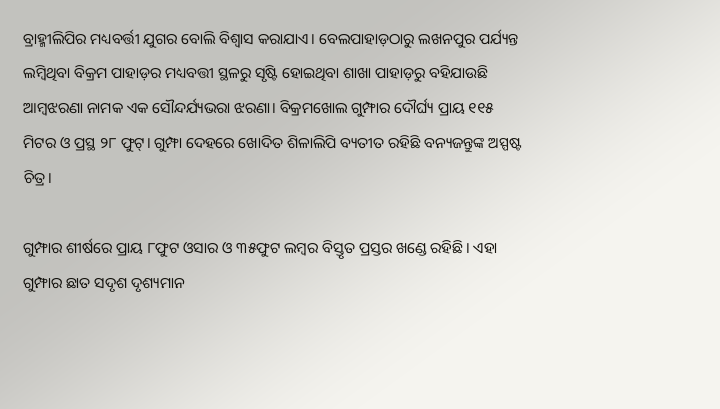ବ୍ରାହ୍ମୀଲିପିର ମଧ୍ୟବର୍ତ୍ତୀ ଯୁଗର ବୋଲି ବିଶ୍ୱାସ କରାଯାଏ। ବେଲପାହାଡ଼ଠାରୁ ଲଖନପୁର ପର୍ଯ୍ୟନ୍ତ ଲମ୍ବିଥିବା ବିକ୍ରମ ପାହାଡ଼ର ମଧ୍ୟବତ୍ତୀ ସ୍ଥଳରୁ ସୃଷ୍ଟି ହୋଇଥିବା ଶାଖା ପାହାଡ଼ରୁ ବହିଯାଉଛି ଆମ୍ବଝରଣା ନାମକ ଏକ ସୌନ୍ଦର୍ଯ୍ୟଭରା ଝରଣା। ବିକ୍ରମଖୋଲ ଗୁମ୍ଫାର ଦୌର୍ଘ୍ୟ ପ୍ରାୟ ୧୧୫ ମିଟର ଓ ପ୍ରସ୍ଥ ୨୮ ଫୁଟ୍‌। ଗୁମ୍ଫା ଦେହରେ ଖୋଦିତ ଶିଳାଲିପି ବ୍ୟତୀତ ରହିଛି ବନ୍ୟଜନ୍ତୁଙ୍କ ଅସ୍ପଷ୍ଟ ଚିତ୍ର।

ଗୁମ୍ଫାର ଶୀର୍ଷରେ ପ୍ରାୟ ୮ଫୁଟ ଓସାର ଓ ୩୫ଫୁଟ ଲମ୍ବର ବିସ୍ତୃତ ପ୍ରସ୍ତର ଖଣ୍ଡେ ରହିଛି। ଏହା ଗୁମ୍ଫାର ଛାତ ସଦୃଶ ଦୃଶ୍ୟମାନ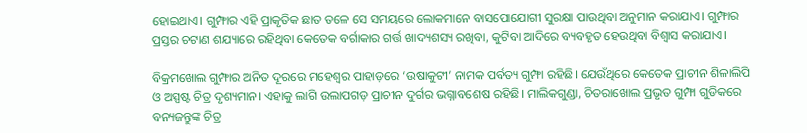ହୋଇଥାଏ। ଗୁମ୍ଫାର ଏହି ପ୍ରାକୃତିକ ଛାତ ତଳେ ସେ ସମୟରେ ଲୋକମାନେ ବାସପୋଯୋଗୀ ସୁରକ୍ଷା ପାଉଥିବା ଅନୁମାନ କରାଯାଏ। ଗୁମ୍ଫାର ପ୍ରସ୍ତର ଚଟାଣ ଶଯ୍ୟାରେ ରହିଥିବା କେତେକ ବର୍ଗାକାର ଗର୍ତ୍ତ ଖାଦ୍ୟଶସ୍ୟ ରଖିବା, କୁଟିବା ଆଦିରେ ବ୍ୟବହୃତ ହେଉଥିବା ବିଶ୍ୱାସ କରାଯାଏ।

ବିକ୍ରମଖୋଲ ଗୁମ୍ଫାର ଅନିତ ଦୂରରେ ମହେଶ୍ୱର ପାହାଡ଼ରେ ‘ଉଷାକୁଟୀ’ ନାମକ ପର୍ବତ୍ୟ ଗୁମ୍ଫା ରହିଛି। ଯେଉଁଥିରେ କେତେକ ପ୍ରାଚୀନ ଶିଳାଲିପି ଓ ଅସ୍ପଷ୍ଟ ଚିତ୍ର ଦୃଶ୍ୟମାନ। ଏହାକୁ ଲାଗି ଉଲାପଗଡ଼ ପ୍ରାଚୀନ ଦୁର୍ଗର ଭଗ୍ନାବଶେଷ ରହିଛି। ମାଲିକଗୁଣ୍ଡା, ଚିତରାଖୋଲ ପ୍ରଭୃତ ଗୁମ୍ଫା ଗୁଡିକରେ ବନ୍ୟଜନ୍ତୁଙ୍କ ଚିତ୍ର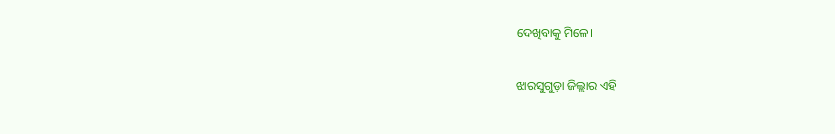ଦେଖିବାକୁ ମିଳେ।

ଝାରସୁଗୁଡ଼ା ଜିଲ୍ଲାର ଏହି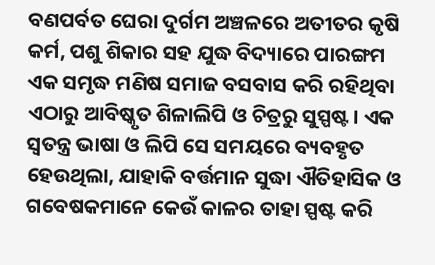ବଣପର୍ବତ ଘେରା ଦୁର୍ଗମ ଅଞ୍ଚଳରେ ଅତୀତର କୃଷି କର୍ମ, ପଶୁ ଶିକାର ସହ ଯୁଦ୍ଧ ବିଦ୍ୟାରେ ପାରଙ୍ଗମ ଏକ ସମୃଦ୍ଧ ମଣିଷ ସମାଜ ବସବାସ କରି ରହିଥିବା ଏଠାରୁ ଆବିଷ୍କୃତ ଶିଳାଲିପି ଓ ଚିତ୍ରରୁ ସୁସ୍ପଷ୍ଟ। ଏକ ସ୍ୱତନ୍ତ୍ର ଭାଷା ଓ ଲିପି ସେ ସମୟରେ ବ୍ୟବହୃତ ହେଉଥିଲା, ଯାହାକି ବର୍ତ୍ତମାନ ସୁଦ୍ଧା ଐତିହାସିକ ଓ ଗବେଷକମାନେ କେଉଁ କାଳର ତାହା ସ୍ପଷ୍ଟ କରି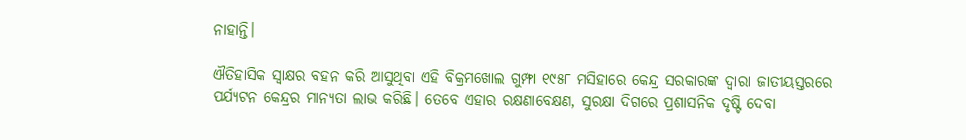ନାହାନ୍ତି।

ଐତିହାସିକ ସ୍ୱାକ୍ଷର ବହନ କରି ଆସୁଥିବା ଏହି ବିକ୍ରମଖୋଲ ଗୁମ୍ଫା ୧୯୫୮ ମସିହାରେ କେନ୍ଦ୍ର ସରକାରଙ୍କ ଦ୍ୱାରା ଜାତୀୟସ୍ତରରେ ପର୍ଯ୍ୟଟନ କେନ୍ଦ୍ରର ମାନ୍ୟତା ଲାଭ କରିଛି। ତେବେ ଏହାର ରକ୍ଷଣାବେକ୍ଷଣ, ସୁରକ୍ଷା ଦିଗରେ ପ୍ରଶାସନିକ ଦୃଷ୍ଟି ଦେବା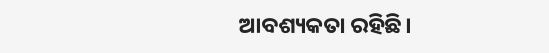ଆବଶ୍ୟକତା ରହିଛି।